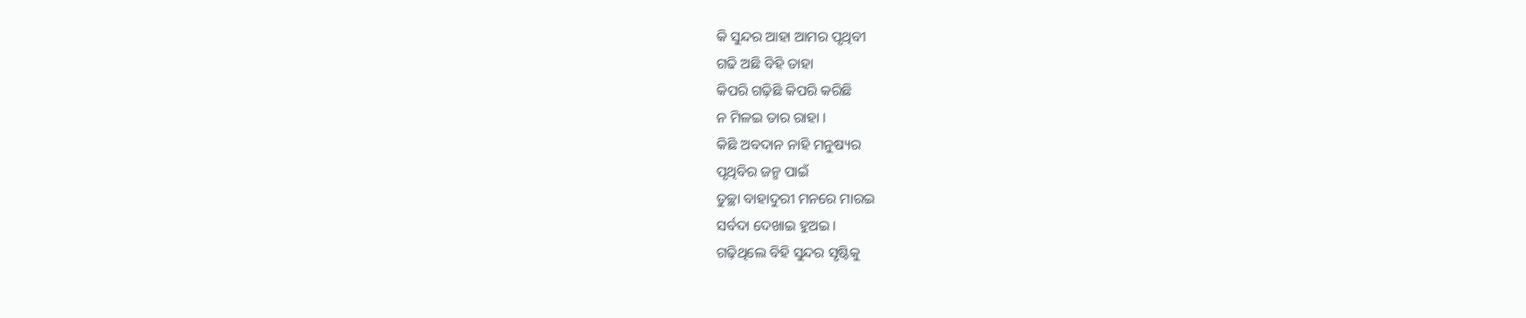କି ସୁନ୍ଦର ଆହା ଆମର ପୃଥିବୀ
ଗଢି ଅଛି ବିହି ତାହା
କିପରି ଗଢ଼ିଛି କିପରି କରିଛି
ନ ମିଳଇ ତାର ରାହା ।
କିଛି ଅବଦାନ ନାହି ମନୁଷ୍ୟର
ପୃଥିବିର ଜନ୍ମ ପାଇଁ
ତୁଚ୍ଛା ବାହାଦୁରୀ ମନରେ ମାରଇ
ସର୍ବଦା ଦେଖାଇ ହୁଅଇ ।
ଗଢ଼ିଥିଲେ ବିହି ସୁନ୍ଦର ସୃଷ୍ଟିକୁ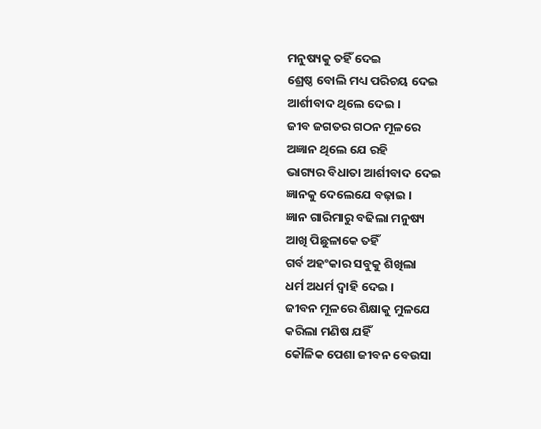ମନୁଷ୍ୟକୁ ତହିଁ ଦେଇ
ଶ୍ରେଷ୍ଠ ବୋଲି ମଧ୍ୟ ପରିଚୟ ଦେଇ
ଆର୍ଶୀବାଦ ଥିଲେ ଦେଇ ।
ଜୀବ ଜଗତର ଗଠନ ମୂଳରେ
ଅଜ୍ଞାନ ଥିଲେ ଯେ ରହି
ଭାଗ୍ୟର ବିଧାତା ଆର୍ଶୀବାଦ ଦେଇ
ଜ୍ଞାନକୁ ଦେଲେଯେ ବଢ଼ାଇ ।
ଜ୍ଞାନ ଗାରିମାରୁ ବଢିଲା ମନୁଷ୍ୟ
ଆଖି ପିଛୁଳାକେ ତହିଁ
ଗର୍ବ ଅହଂକାର ସବୁକୁ ଶିଖିଲା
ଧର୍ମ ଅଧର୍ମ ଦ୍ୱାହି ଦେଇ ।
ଜୀବନ ମୂଳରେ ଶିକ୍ଷାକୁ ମୁଳଯେ
କରିଲା ମଣିଷ ଯହିଁ
କୌଳିକ ପେଶା ଜୀବନ ବେଉସା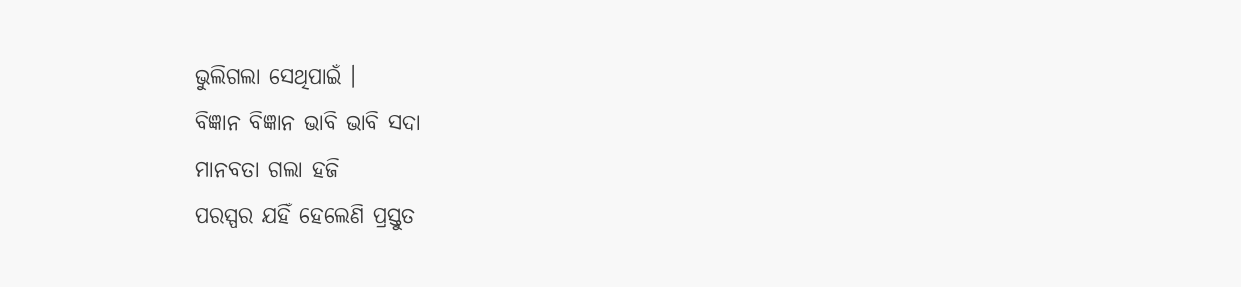ଭୁଲିଗଲା ସେଥିପାଇଁ ।
ବିଜ୍ଞାନ ବିଜ୍ଞାନ ଭାବି ଭାବି ସଦା
ମାନବତା ଗଲା ହଜି
ପରସ୍ପର ଯହିଁ ହେଲେଣି ପ୍ରସ୍ତୁତ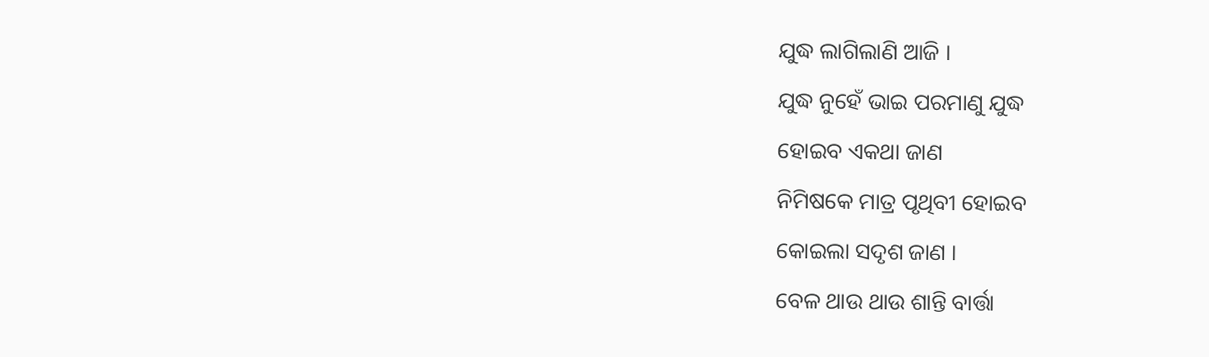ଯୁଦ୍ଧ ଲାଗିଲାଣି ଆଜି ।
ଯୁଦ୍ଧ ନୁହେଁ ଭାଇ ପରମାଣୁ ଯୁଦ୍ଧ
ହୋଇବ ଏକଥା ଜାଣ
ନିମିଷକେ ମାତ୍ର ପୃଥିବୀ ହୋଇବ
କୋଇଲା ସଦୃଶ ଜାଣ ।
ବେଳ ଥାଉ ଥାଉ ଶାନ୍ତି ବାର୍ତ୍ତା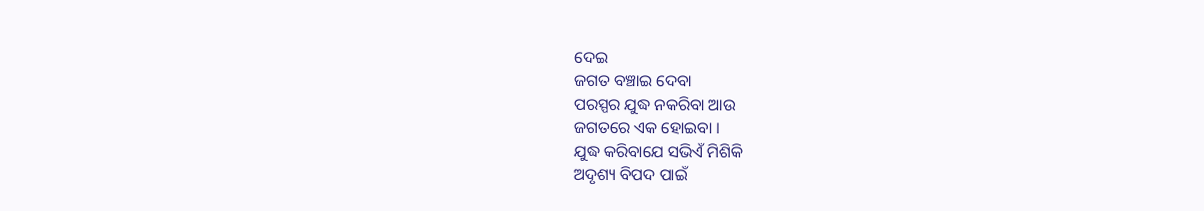ଦେଇ
ଜଗତ ବଞ୍ଚାଇ ଦେବା
ପରସ୍ପର ଯୁଦ୍ଧ ନକରିବା ଆଉ
ଜଗତରେ ଏକ ହୋଇବା ।
ଯୁଦ୍ଧ କରିବାଯେ ସଭିଏଁ ମିଶିକି
ଅଦୃଶ୍ୟ ବିପଦ ପାଇଁ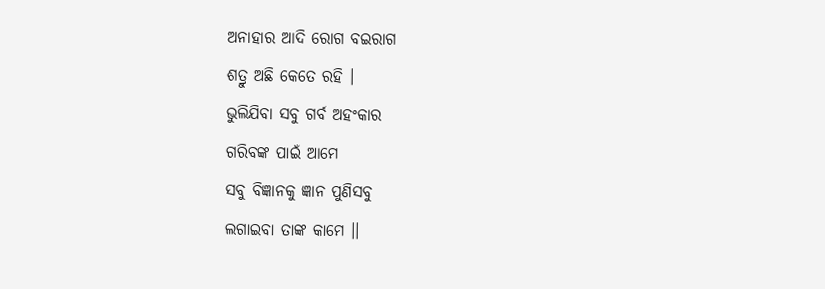ଅନାହାର ଆଦି ରୋଗ ବଇରାଗ
ଶତ୍ରୁ ଅଛି କେତେ ରହି ।
ଭୁଲିଯିବା ସବୁ ଗର୍ବ ଅହଂକାର
ଗରିବଙ୍କ ପାଇଁ ଆମେ
ସବୁ ବିଜ୍ଞାନକୁ ଜ୍ଞାନ ପୁଣିସବୁ
ଲଗାଇବା ତାଙ୍କ କାମେ ।।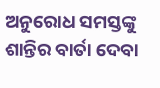ଅନୁରୋଧ ସମସ୍ତଙ୍କୁ
ଶାନ୍ତିର ବାର୍ତା ଦେବା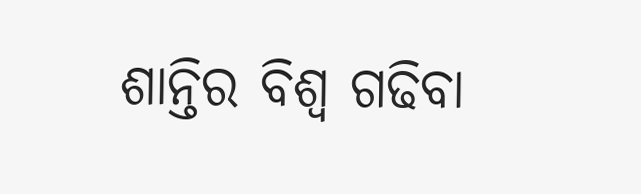ଶାନ୍ତିର ବିଶ୍ୱ ଗଢିବା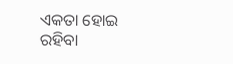ଏକତା ହୋଇ ରହିବା